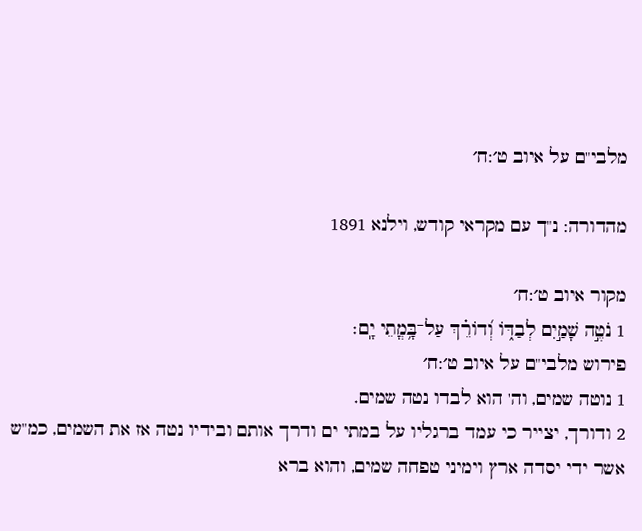מלבי"ם על איוב ט׳:ח׳

מהדורה: נ"ך עם מקראי קודש, וילנא 1891

מקור איוב ט׳:ח׳
1 נֹטֶ֣ה שָׁמַ֣יִם לְבַדּ֑וֹ וְ֝דוֹרֵ֗ךְ עַל־בָּ֥מֳתֵי יָֽם׃
פירוש מלבי"ם על איוב ט׳:ח׳
1 נוטה שמים, וה' הוא לבדו נטה שמים.
2 ודורך, יצייר כי עמד ברגליו על במתי ים ודרך אותם ובידיו נטה אז את השמים, כמ"ש אשר ידי יסדה ארץ וימיני טפחה שמים, והוא ברא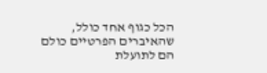הכל כגוף אחד כולל, שהאיברים הפרטיים כולם הם לתועלת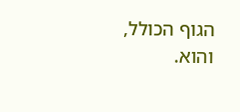הגוף הכולל, והוא.